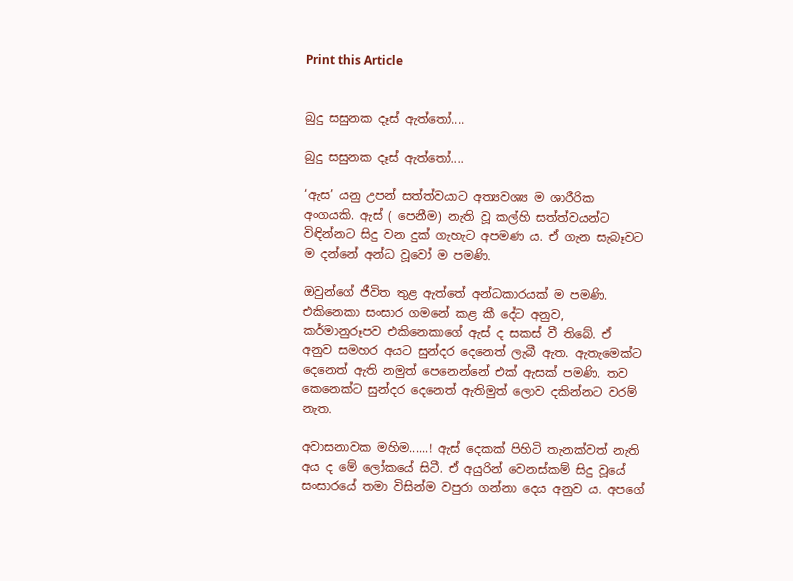Print this Article


බුදු සසුනක දෑස් ඇත්තෝ....

බුදු සසුනක දෑස් ඇත්තෝ....

‘ඇස’ යනු උපන් සත්ත්වයාට අත්‍යවශ්‍ය ම ශාරීරික අංගයකි. ඇස් ( පෙනීම) නැති වූ කල්හි සත්ත්වයන්ට විඳින්නට සිදු වන දුක් ගැහැට අපමණ ය. ඒ ගැන සැබෑවට ම දන්නේ අන්ධ වූවෝ ම පමණි.

ඔවුන්ගේ ජීවිත තුළ ඇත්තේ අන්ධකාරයක් ම පමණි. එකිනෙකා සංසාර ගමනේ කළ කී දේට අනුව, කර්මානුරූපව එකිනෙකාගේ ඇස් ද සකස් වී තිබේ. ඒ අනුව සමහර අයට සුන්දර දෙනෙත් ලැබී ඇත. ඇතැමෙක්ට දෙනෙත් ඇති නමුත් පෙනෙන්නේ එක් ඇසක් පමණි. තව කෙනෙක්ට සුන්දර දෙනෙත් ඇතිමුත් ලොව දකින්නට වරම් නැත.

අවාසනාවක මහිම......! ඇස් දෙකක් පිහිටි තැනක්වත් නැති අය ද මේ ලෝකයේ සිටී. ඒ අයුරින් වෙනස්කම් සිදු වූයේ සංසාරයේ තමා විසින්ම වපුරා ගන්නා දෙය අනුව ය. අපගේ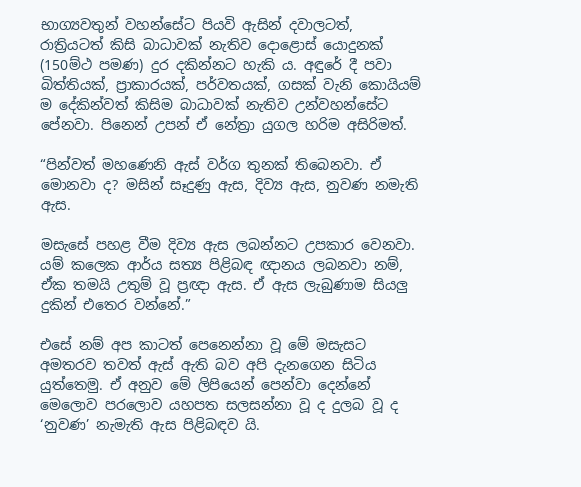භාග්‍යවතුන් වහන්සේට පියවි ඇසින් දවාලටත්, රාත්‍රියටත් කිසි බාධාවක් නැතිව දොළොස් යොදුනක් (150ම්ථ පමණ) දුර දකින්නට හැකි ය. අඳුරේ දී පවා බිත්තියක්, ප්‍රාකාරයක්, පර්වතයක්, ගසක් වැනි කොයියම් ම දේකින්වත් කිසිම බාධාවක් නැතිව උන්වහන්සේට පේනවා. පිනෙන් උපන් ඒ නේත්‍රා යුගල හරිම අසිරිමත්.

“පින්වත් මහණෙනි ඇස් වර්ග තුනක් තිබෙනවා. ඒ මොනවා ද? මසින් සෑදුණු ඇස, දිව්‍ය ඇස, නුවණ නමැති ඇස.

මසැසේ පහළ වීම දිව්‍ය ඇස ලබන්නට උපකාර වෙනවා. යම් කලෙක ආර්ය සත්‍ය පිළිබඳ ඥානය ලබනවා නම්, ඒක තමයි උතුම් වූ ප්‍රඥා ඇස. ඒ ඇස ලැබුණාම සියලු දුකින් එතෙර වන්නේ.”

එසේ නම් අප කාටත් පෙනෙන්නා වූ මේ මසැසට අමතරව තවත් ඇස් ඇති බව අපි දැනගෙන සිටිය යුත්තෙමු. ඒ අනුව මේ ලිපියෙන් පෙන්වා දෙන්නේ මෙලොව පරලොව යහපත සලසන්නා වූ ද දුලබ වූ ද ‘නුවණ’ නැමැති ඇස පිළිබඳව යි.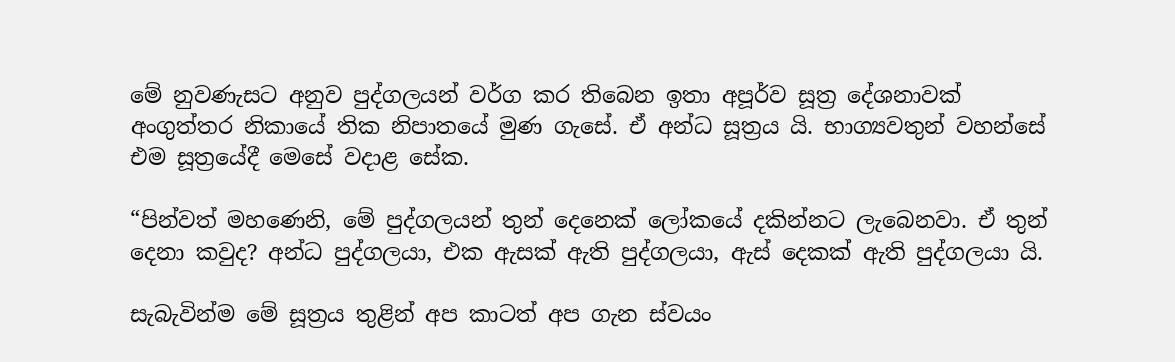මේ නුවණැසට අනුව පුද්ගලයන් වර්ග කර තිබෙන ඉතා අපූර්ව සූත්‍ර දේශනාවක් අංගුත්තර නිකායේ තික නිපාතයේ මුණ ගැසේ. ඒ අන්ධ සූත්‍රය යි. භාග්‍යවතුන් වහන්සේ එම සූත්‍රයේදී මෙසේ වදාළ සේක.

“පින්වත් මහණෙනි, මේ පුද්ගලයන් තුන් දෙනෙක් ලෝකයේ දකින්නට ලැබෙනවා. ඒ තුන් දෙනා කවුද? අන්ධ පුද්ගලයා, එක ඇසක් ඇති පුද්ගලයා, ඇස් දෙකක් ඇති පුද්ගලයා යි.

සැබැවින්ම මේ සූත්‍රය තුළින් අප කාටත් අප ගැන ස්වයං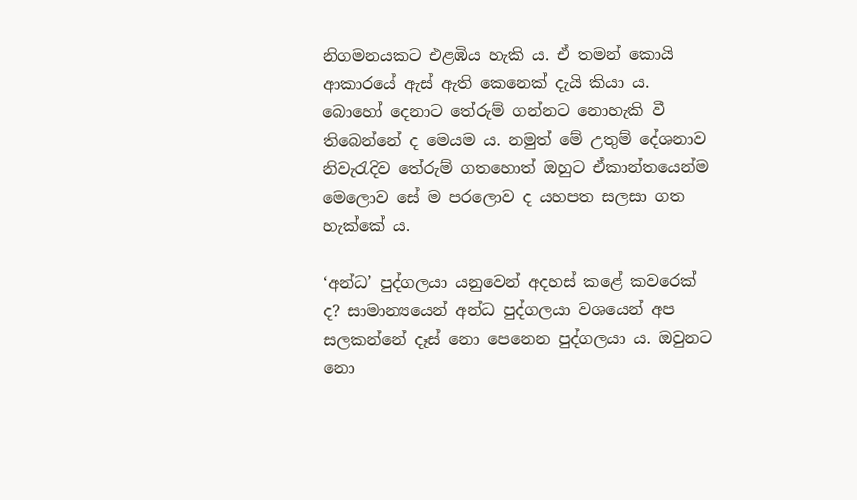නිගමනයකට එළඹිය හැකි ය. ඒ තමන් කොයි ආකාරයේ ඇස් ඇති කෙනෙක් දැයි කියා ය. බොහෝ දෙනාට තේරුම් ගන්නට නොහැකි වී තිබෙන්නේ ද මෙයම ය. නමුත් මේ උතුම් දේශනාව නිවැරැදිව තේරුම් ගතහොත් ඔහුට ඒකාන්තයෙන්ම මෙලොව සේ ම පරලොව ද යහපත සලසා ගත හැක්කේ ය.

‘අන්ධ’ පුද්ගලයා යනුවෙන් අදහස් කළේ කවරෙක් ද? සාමාන්‍යයෙන් අන්ධ පුද්ගලයා වශයෙන් අප සලකන්නේ දෑස් නො පෙනෙන පුද්ගලයා ය. ඔවුනට නො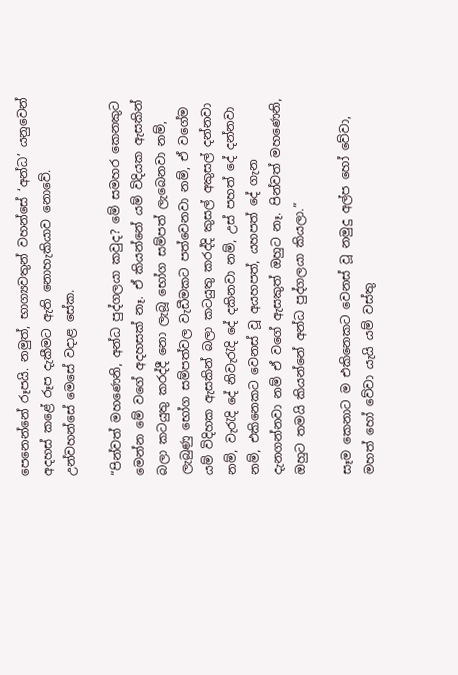පෙනෙන්නේ රූපයි. නමුත්, භාග්‍යවතුන් වහන්සේ ‘අන්ධ’ යනුවෙන් අදහස් කළේ රූප දැකීමට ඇති නොහැකියාව නොවේ. උන්වහන්සේ මෙසේ වදාළ සේක.

“පින්වත් මහණෙනි, අන්ධ පුද්ගලයා කවුද? මේ සමහර කෙනකුට මෙන්න මේ වගේ අදහසක් නෑ. ඒ කියන්නේ යම් විදියක ඇසකින් බලා කටයුතු කරද්දී නො ලැබූ භෝග සම්පත් ලැබෙනවා නම්, ලැබුණු භෝග සම්පත්වල වැඩීමකට පත්වෙනවා නම්, ඒ වගේම යම් විදිහක ඇසකින් බලා කටයුතු කරද්දි කුසල් අකුසල් දන්නවා නම්, වැරැදි දේ නිවැරැදි දේ දකිනවා නම්, උස් පහත් දේ දන්නවා නම්, එකිනෙකට වෙනස් වූ අයහපත්, යහපත් දේ ගැන දැනගන්නවා නම් ඒ වගේ ඇසකුත් ඔහුට නෑ. පින්වත් මහණෙනි, ඔහුට තමයි කියන්නේ අන්ධ පුද්ගලයා කියලා.”

සෑම කෙනාට ම එකිනෙකට වෙනස් වූ නමුදු අල්ප හෝ වේවා, මහත් හෝ වේවා යැයි යම් වස්තු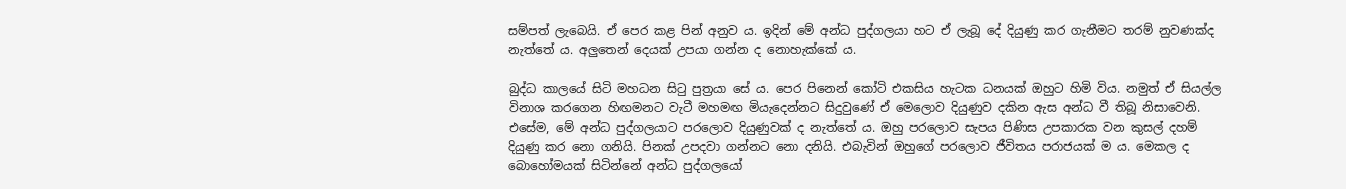සම්පත් ලැබෙයි. ඒ පෙර කළ පින් අනුව ය. ඉදින් මේ අන්ධ පුද්ගලයා හට ඒ ලැබූ දේ දියුණු කර ගැනීමට තරම් නුවණක්ද නැත්තේ ය. අලුතෙන් දෙයක් උපයා ගන්න ද නොහැක්කේ ය.

බුද්ධ කාලයේ සිටි මහධන සිටු පුත්‍රයා සේ ය. පෙර පිනෙන් කෝටි එකසිය හැටක ධනයක් ඔහුට හිමි විය. නමුත් ඒ සියල්ල විනාශ කරගෙන හිඟමනට වැටී මහමඟ මියැදෙන්නට සිදුවුණේ ඒ මෙලොව දියුණුව දකින ඇස අන්ධ වී තිබූ නිසාවෙනි. එසේම, මේ අන්ධ පුද්ගලයාට පරලොව දියුණුවක් ද නැත්තේ ය. ඔහු පරලොව සැපය පිණිස උපකාරක වන කුසල් දහම් දියුණු කර නො ගනියි. පිනක් උපදවා ගන්නට නො දනියි. එබැවින් ඔහුගේ පරලොව ජීවිතය පරාජයක් ම ය. මෙකල ද බොහෝමයක් සිටින්නේ අන්ධ පුද්ගලයෝ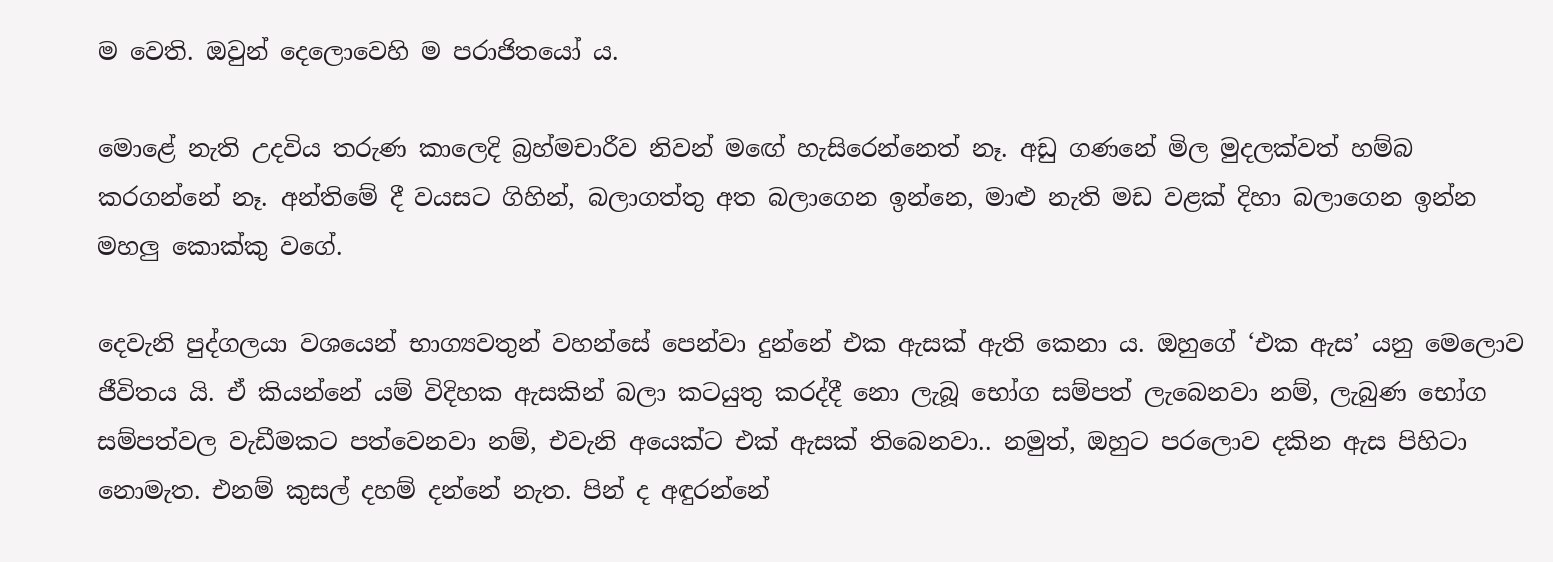ම වෙති. ඔවුන් දෙලොවෙහි ම පරාජිතයෝ ය.

මොළේ නැති උදවිය තරුණ කාලෙදි බ්‍රහ්මචාරීව නිවන් මඟේ හැසිරෙන්නෙත් නෑ. අඩු ගණනේ මිල මුදලක්වත් හම්බ කරගන්නේ නෑ. අන්තිමේ දී වයසට ගිහින්, බලාගත්තු අත බලාගෙන ඉන්නෙ, මාළු නැති මඩ වළක් දිහා බලාගෙන ඉන්න මහලු කොක්කු වගේ.

දෙවැනි පුද්ගලයා වශයෙන් භාග්‍යවතුන් වහන්සේ පෙන්වා දුන්නේ එක ඇසක් ඇති කෙනා ය. ඔහුගේ ‘එක ඇස’ යනු මෙලොව ජීවිතය යි. ඒ කියන්නේ යම් විදිහක ඇසකින් බලා කටයුතු කරද්දී නො ලැබූ භෝග සම්පත් ලැබෙනවා නම්, ලැබුණ භෝග සම්පත්වල වැඩීමකට පත්වෙනවා නම්, එවැනි අයෙක්ට එක් ඇසක් තිබෙනවා.. නමුත්, ඔහුට පරලොව දකින ඇස පිහිටා නොමැත. එනම් කුසල් දහම් දන්නේ නැත. පින් ද අඳුරන්නේ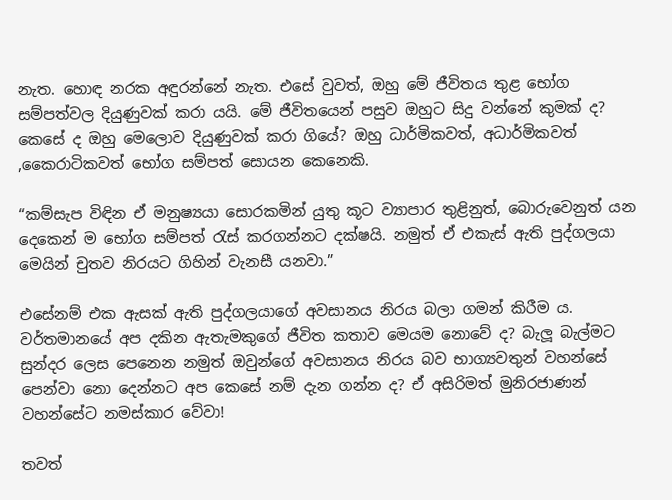නැත. හොඳ නරක අඳුරන්නේ නැත. එසේ වුවත්, ඔහු මේ ජීවිතය තුළ භෝග සම්පත්වල දියුණුවක් කරා යයි. මේ ජීවිතයෙන් පසුව ඔහුට සිදු වන්නේ කුමක් ද? කෙසේ ද ඔහු මෙලොව දියුණුවක් කරා ගියේ? ඔහු ධාර්මිකවත්, අධාර්මිකවත් ,කෛරාටිකවත් භෝග සම්පත් සොයන කෙනෙකි.

“කම්සැප විඳින ඒ මනුෂ්‍යයා සොරකමින් යුතු කූට ව්‍යාපාර තුළිනුත්, බොරුවෙනුත් යන දෙකෙන් ම භෝග සම්පත් රැස් කරගන්නට දක්ෂයි. නමුත් ඒ එකැස් ඇති පුද්ගලයා මෙයින් චුතව නිරයට ගිහින් වැනසී යනවා.”

එසේනම් එක ඇසක් ඇති පුද්ගලයාගේ අවසානය නිරය බලා ගමන් කිරීම ය. වර්තමානයේ අප දකින ඇතැමකුගේ ජීවිත කතාව මෙයම නොවේ ද? බැලූ බැල්මට සුන්දර ලෙස පෙනෙන නමුත් ඔවුන්ගේ අවසානය නිරය බව භාග්‍යවතුන් වහන්සේ පෙන්වා නො දෙන්නට අප කෙසේ නම් දැන ගන්න ද? ඒ අසිරිමත් මුනිරජාණන් වහන්සේට නමස්කාර වේවා!

තවත්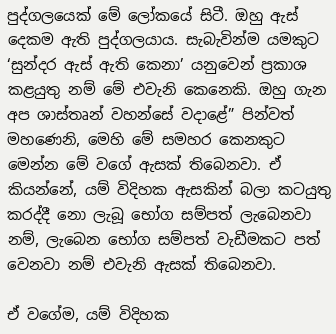පුද්ගලයෙක් මේ ලෝකයේ සිටී. ඔහු ඇස් දෙකම ඇති පුද්ගලයාය. සැබැවින්ම යමකුට ‘සුන්දර ඇස් ඇති කෙනා’ යනුවෙන් ප්‍රකාශ කළයුතු නම් මේ එවැනි කෙනෙකි. ඔහු ගැන අප ශාස්තෘන් වහන්සේ වදාළේ” පින්වත් මහණෙනි, මෙහි මේ සමහර කෙනකුට මෙන්න මේ වගේ ඇසක් තිබෙනවා. ඒ කියන්නේ, යම් විදිහක ඇසකින් බලා කටයුතු කරද්දී නො ලැබූ භෝග සම්පත් ලැබෙනවා නම්, ලැබෙන භෝග සම්පත් වැඩීමකට පත් වෙනවා නම් එවැනි ඇසක් තිබෙනවා.

ඒ වගේම, යම් විදිහක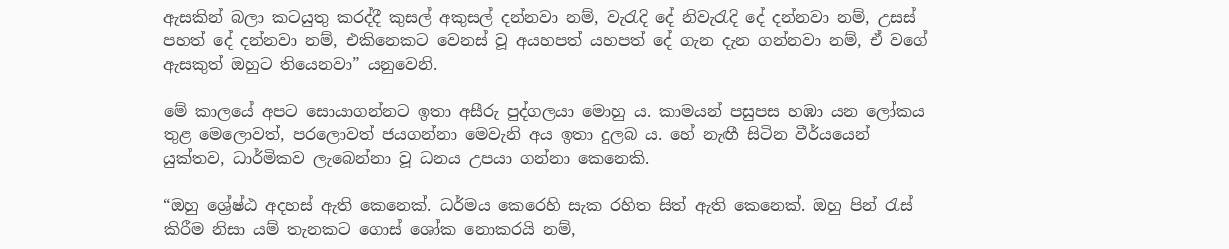ඇසකින් බලා කටයුතු කරද්දී කුසල් අකුසල් දන්නවා නම්, වැරැදි දේ නිවැරැදි දේ දන්නවා නම්, උසස් පහත් දේ දන්නවා නම්, එකිනෙකට වෙනස් වූ අයහපත් යහපත් දේ ගැන දැන ගන්නවා නම්, ඒ වගේ ඇසකුත් ඔහුට තියෙනවා” යනුවෙනි.

මේ කාලයේ අපට සොයාගන්නට ඉතා අසීරු පුද්ගලයා මොහු ය. කාමයන් පසුපස හඹා යන ලෝකය තුළ මෙලොවත්, පරලොවත් ජයගන්නා මෙවැනි අය ඉතා දුලබ ය. හේ නැඟී සිටින වීර්යයෙන් යුක්තව, ධාර්මිකව ලැබෙන්නා වූ ධනය උපයා ගන්නා කෙනෙකි.

“ඔහු ශ්‍රේෂ්ඨ අදහස් ඇති කෙනෙක්. ධර්මය කෙරෙහි සැක රහිත සිත් ඇති කෙනෙක්. ඔහු පින් රැස් කිරීම නිසා යම් තැනකට ගොස් ශෝක නොකරයි නම්,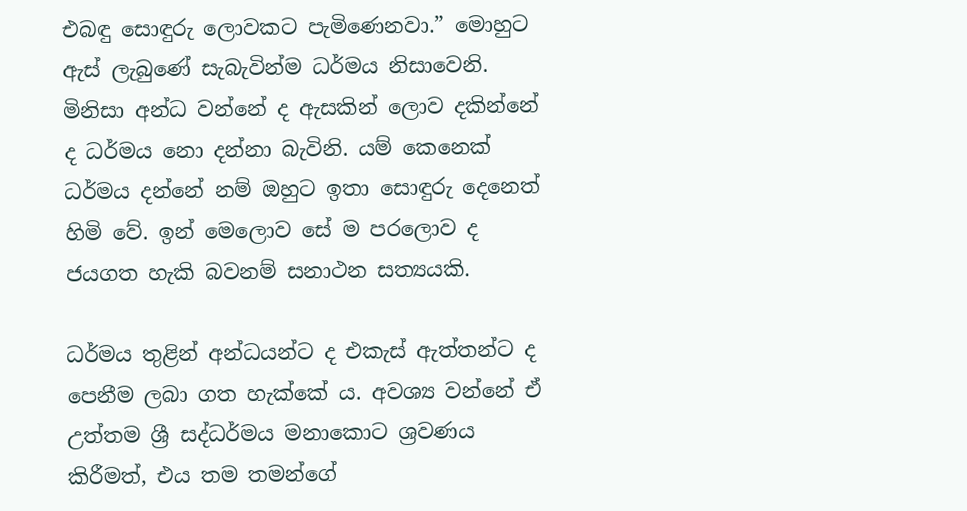එබඳු සොඳුරු ලොවකට පැමිණෙනවා.” මොහුට ඇස් ලැබුණේ සැබැවින්ම ධර්මය නිසාවෙනි. මිනිසා අන්ධ වන්නේ ද ඇසකින් ලොව දකින්නේ ද ධර්මය නො දන්නා බැවිනි. යම් කෙනෙක් ධර්මය දන්නේ නම් ඔහුට ඉතා සොඳුරු දෙනෙත් හිමි වේ. ඉන් මෙලොව සේ ම පරලොව ද ජයගත හැකි බවනම් සනාථන සත්‍යයකි.

ධර්මය තුළින් අන්ධයන්ට ද එකැස් ඇත්තන්ට ද පෙනීම ලබා ගත හැක්කේ ය. අවශ්‍ය වන්නේ ඒ උත්තම ශ්‍රී සද්ධර්මය මනාකොට ශ්‍රවණය කිරීමත්, එය තම තමන්ගේ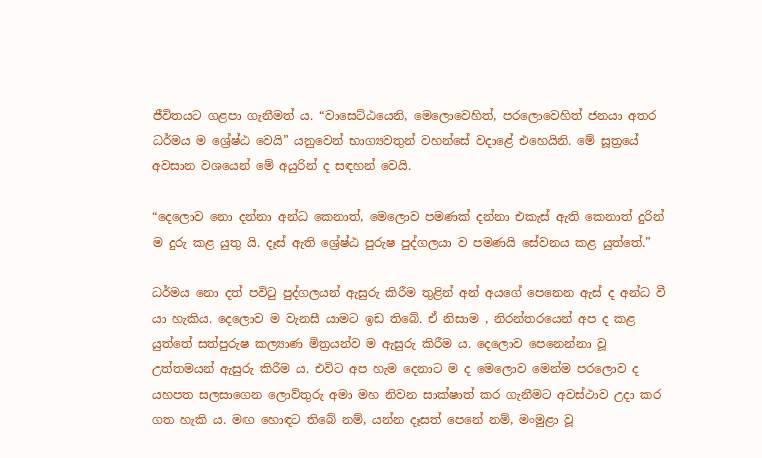ජීවිතයට ගළපා ගැනීමත් ය. “වාසෙට්ඨයෙනි, මෙලොවෙහිත්, පරලොවෙහිත් ජනයා අතර ධර්මය ම ශ්‍රේෂ්ඨ වෙයි” යනුවෙන් භාග්‍යවතුන් වහන්සේ වදාළේ එහෙයිනි. මේ සූත්‍රයේ අවසාන වශයෙන් මේ අයුරින් ද සඳහන් වෙයි.

“දෙලොව නො දන්නා අන්ධ කෙනාත්, මෙලොව පමණක් දන්නා එකැස් ඇති කෙනාත් දුරින් ම දුරු කළ යුතු යි. දෑස් ඇති ශ්‍රේෂ්ඨ පුරුෂ පුද්ගලයා ව පමණයි සේවනය කළ යුත්තේ.”

ධර්මය නො දත් පවිටු පුද්ගලයන් ඇසුරු කිරීම තුළින් අන් අයගේ පෙනෙන ඇස් ද අන්ධ වී යා හැකිය. දෙලොව ම වැනසී යාමට ඉඩ තිබේ. ඒ නිසාම , නිරන්තරයෙන් අප ද කළ යුත්තේ සත්පුරුෂ කල්‍යාණ මිත්‍රයන්ව ම ඇසුරු කිරීම ය. දෙලොව පෙනෙන්නා වූ උත්තමයන් ඇසුරු කිරීම ය. එවිට අප හැම දෙනාට ම ද මෙලොව මෙන්ම පරලොව ද යහපත සලසාගෙන ලොව්තුරු අමා මහ නිවන සාක්ෂාත් කර ගැනීමට අවස්ථාව උදා කර ගත හැකි ය. මඟ හොඳට තිබේ නම්, යන්න දෑසත් පෙනේ නම්, මංමුළා වූ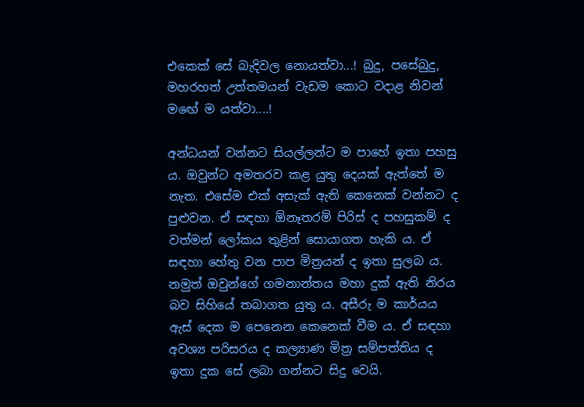එකෙක් සේ බැදිවල නොයත්වා...! බුදු, පසේබුදු, මහරහත් උත්තමයන් වැඩම කොට වදාළ නිවන් මඟේ ම යත්වා....!

අන්ධයන් වන්නට සියල්ලන්ට ම පාහේ ඉතා පහසු ය. ඔවුන්ට අමතරව කළ යුතු දෙයක් ඇත්තේ ම නැත. එසේම එක් අසැක් ඇති කෙනෙක් වන්නට ද පුළුවන. ඒ සඳහා ඕනෑතරම් පිරිස් ද පහසුකම් ද වත්මන් ලෝකය තුළින් සොයාගත හැකි ය. ඒ සඳහා හේතු වන පාප මිත්‍රයන් ද ඉතා සුලබ ය. නමුත් ඔවුන්ගේ ගමනාන්තය මහා දුක් ඇති නිරය බව සිහියේ තබාගත යුතු ය. අසීරු ම කාර්යය ඇස් දෙක ම පෙනෙන කෙනෙක් වීම ය. ඒ සඳහා අවශ්‍ය පරිසරය ද කල්‍යාණ මිත්‍ර සම්පත්තිය ද ඉතා දුක සේ ලබා ගන්නට සිදු වෙයි.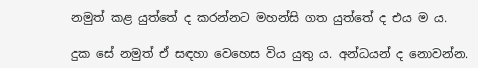නමුත් කළ යුත්තේ ද කරන්නට මහන්සි ගත යුත්තේ ද එය ම ය.

දුක සේ නමුත් ඒ සඳහා වෙහෙස විය යුතු ය. අන්ධයන් ද නොවන්න.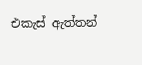එකැස් ඇත්තන්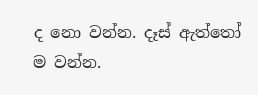ද නො වන්න. දෑස් ඇත්තෝ ම වන්න.